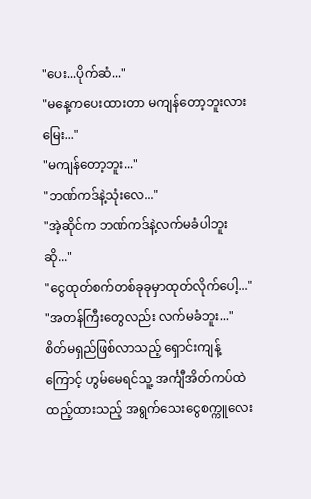"ပေး...ပိုက်ဆံ..."
"မနေ့ကပေးထားတာ မကျန်တော့ဘူးလား မြေး..."
"မကျန်တော့ဘူး..."
"ဘဏ်ကဒ်နဲ့သုံးလေ..."
"အဲ့ဆိုင်က ဘဏ်ကဒ်နဲ့လက်မခံပါဘူးဆို..."
"ငွေထုတ်စက်တစ်ခုခုမှာထုတ်လိုက်ပေါ့..."
"အတန်ကြီးတွေလည်း လက်မခံဘူး..."
စိတ်မရှည်ဖြစ်လာသည့် ရှောင်းကျန့်ကြောင့် ဟွမ်မေရင်သူ့ အင်္ကျီအိတ်ကပ်ထဲထည့်ထားသည့် အရွက်သေးငွေစက္ကူလေး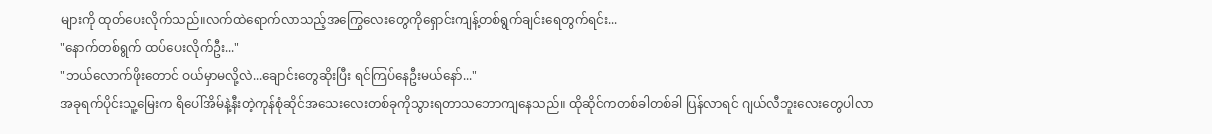များကို ထုတ်ပေးလိုက်သည်။လက်ထဲရောက်လာသည့်အကြွေလေးတွေကိုရှောင်းကျန့်တစ်ရွက်ချင်းရေတွက်ရင်း...
"နောက်တစ်ရွက် ထပ်ပေးလိုက်ဦး..."
"ဘယ်လောက်ဖိုးတောင် ဝယ်မှာမလို့လဲ...ချောင်းတွေဆိုးပြီး ရင်ကြပ်နေဦးမယ်နော်..."
အခုရက်ပိုင်းသူ့မြေးက ရိပေါ်အိမ်နဲ့နီးတဲ့ကုန်စုံဆိုင်အသေးလေးတစ်ခုကိုသွားရတာသဘောကျနေသည်။ ထိုဆိုင်ကတစ်ခါတစ်ခါ ပြန်လာရင် ဂျယ်လီဘူးလေးတွေပါလာ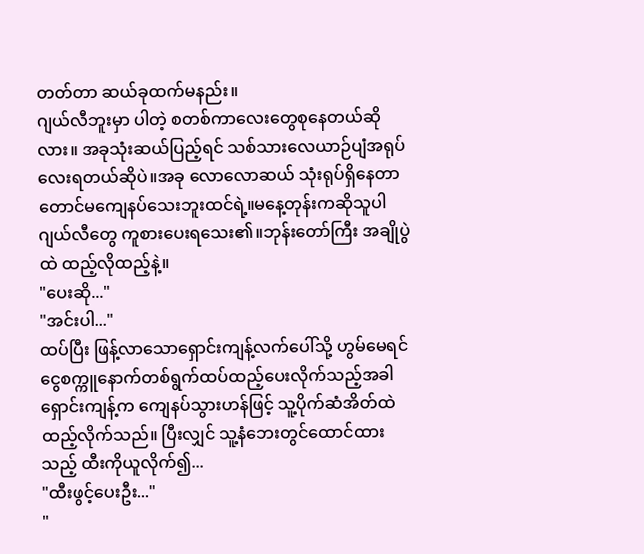တတ်တာ ဆယ်ခုထက်မနည်း။
ဂျယ်လီဘူးမှာ ပါတဲ့ စတစ်ကာလေးတွေစုနေတယ်ဆိုလား။ အခုသုံးဆယ်ပြည့်ရင် သစ်သားလေယာဉ်ပျံအရုပ်လေးရတယ်ဆိုပဲ။အခု လောလောဆယ် သုံးရုပ်ရှိနေတာတောင်မကျေနပ်သေးဘူးထင်ရဲ့။မနေ့တုန်းကဆိုသူပါ ဂျယ်လီတွေ ကူစားပေးရသေး၏။ဘုန်းတော်ကြီး အချိုပွဲထဲ ထည့်လိုထည့်နဲ့။
"ပေးဆို..."
"အင်းပါ..."
ထပ်ပြီး ဖြန့်လာသောရှောင်းကျန့်လက်ပေါ်သို့ ဟွမ်မေရင် ငွေစက္ကူနောက်တစ်ရွက်ထပ်ထည့်ပေးလိုက်သည့်အခါ ရှောင်းကျန့်က ကျေနပ်သွားဟန်ဖြင့် သူ့ပိုက်ဆံအိတ်ထဲ ထည့်လိုက်သည်။ ပြီးလျှင် သူ့နံဘေးတွင်ထောင်ထားသည့် ထီးကိုယူလိုက်၍...
"ထီးဖွင့်ပေးဦး..."
"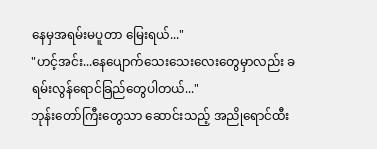နေမှအရမ်းမပူတာ မြေးရယ်..."
"ဟင့်အင်း...နေပျောက်သေးသေးလေးတွေမှာလည်း ခရမ်းလွန်ရောင်ခြည်တွေပါတယ်..."
ဘုန်းတော်ကြီးတွေသာ ဆောင်းသည့် အညိုရောင်ထီး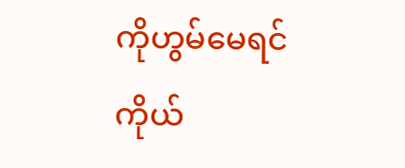ကိုဟွမ်မေရင်ကိုယ်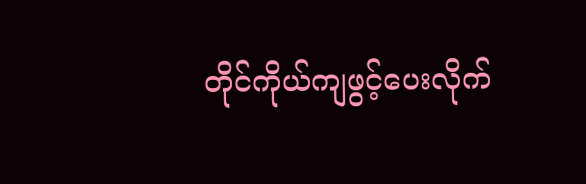တိုင်ကိုယ်ကျဖွင့်ပေးလိုက်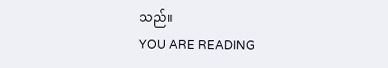သည်။
YOU ARE READING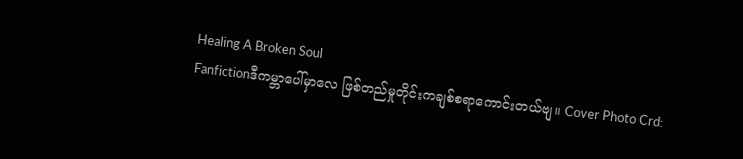Healing A Broken Soul
Fanfictionဒီကမ္ဘာပေါ်မှာလေ ဖြစ်တည်မှုတိုင်းကချစ်စရာကောင်းတယ်ဗျ။ Cover Photo Crd: